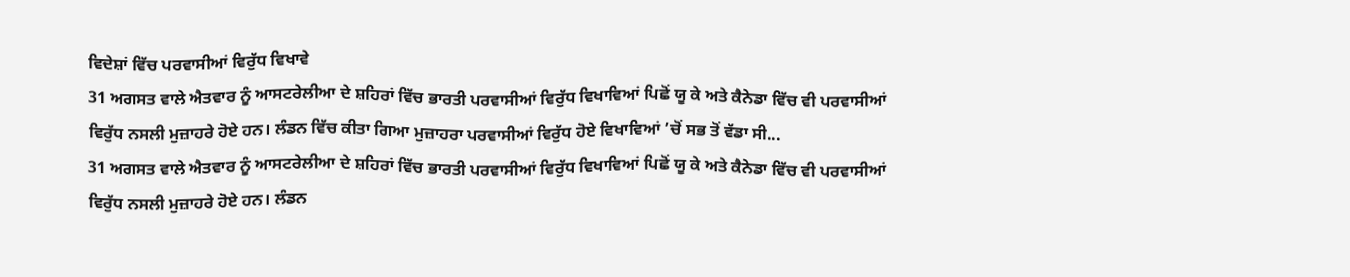ਵਿਦੇਸ਼ਾਂ ਵਿੱਚ ਪਰਵਾਸੀਆਂ ਵਿਰੁੱਧ ਵਿਖਾਵੇ
31 ਅਗਸਤ ਵਾਲੇ ਐਤਵਾਰ ਨੂੰ ਆਸਟਰੇਲੀਆ ਦੇ ਸ਼ਹਿਰਾਂ ਵਿੱਚ ਭਾਰਤੀ ਪਰਵਾਸੀਆਂ ਵਿਰੁੱਧ ਵਿਖਾਵਿਆਂ ਪਿਛੋਂ ਯੂ ਕੇ ਅਤੇ ਕੈਨੇਡਾ ਵਿੱਚ ਵੀ ਪਰਵਾਸੀਆਂ ਵਿਰੁੱਧ ਨਸਲੀ ਮੁਜ਼ਾਹਰੇ ਹੋਏ ਹਨ। ਲੰਡਨ ਵਿੱਚ ਕੀਤਾ ਗਿਆ ਮੁਜ਼ਾਹਰਾ ਪਰਵਾਸੀਆਂ ਵਿਰੁੱਧ ਹੋਏ ਵਿਖਾਵਿਆਂ ’ਚੋਂ ਸਭ ਤੋਂ ਵੱਡਾ ਸੀ...
31 ਅਗਸਤ ਵਾਲੇ ਐਤਵਾਰ ਨੂੰ ਆਸਟਰੇਲੀਆ ਦੇ ਸ਼ਹਿਰਾਂ ਵਿੱਚ ਭਾਰਤੀ ਪਰਵਾਸੀਆਂ ਵਿਰੁੱਧ ਵਿਖਾਵਿਆਂ ਪਿਛੋਂ ਯੂ ਕੇ ਅਤੇ ਕੈਨੇਡਾ ਵਿੱਚ ਵੀ ਪਰਵਾਸੀਆਂ ਵਿਰੁੱਧ ਨਸਲੀ ਮੁਜ਼ਾਹਰੇ ਹੋਏ ਹਨ। ਲੰਡਨ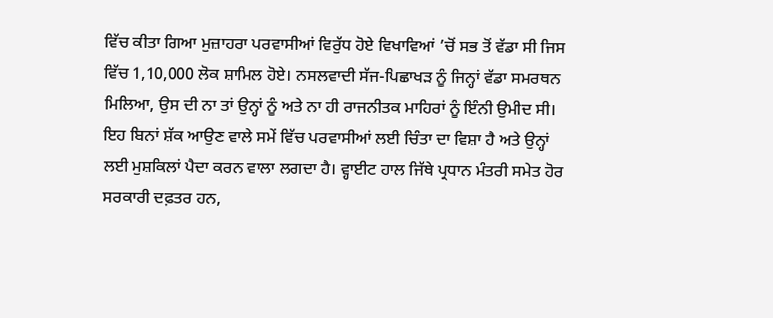ਵਿੱਚ ਕੀਤਾ ਗਿਆ ਮੁਜ਼ਾਹਰਾ ਪਰਵਾਸੀਆਂ ਵਿਰੁੱਧ ਹੋਏ ਵਿਖਾਵਿਆਂ ’ਚੋਂ ਸਭ ਤੋਂ ਵੱਡਾ ਸੀ ਜਿਸ ਵਿੱਚ 1,10,000 ਲੋਕ ਸ਼ਾਮਿਲ ਹੋਏ। ਨਸਲਵਾਦੀ ਸੱਜ-ਪਿਛਾਖੜ ਨੂੰ ਜਿਨ੍ਹਾਂ ਵੱਡਾ ਸਮਰਥਨ ਮਿਲਿਆ, ਉਸ ਦੀ ਨਾ ਤਾਂ ਉਨ੍ਹਾਂ ਨੂੰ ਅਤੇ ਨਾ ਹੀ ਰਾਜਨੀਤਕ ਮਾਹਿਰਾਂ ਨੂੰ ਇੰਨੀ ਉਮੀਦ ਸੀ।
ਇਹ ਬਿਨਾਂ ਸ਼ੱਕ ਆਉਣ ਵਾਲੇ ਸਮੇਂ ਵਿੱਚ ਪਰਵਾਸੀਆਂ ਲਈ ਚਿੰਤਾ ਦਾ ਵਿਸ਼ਾ ਹੈ ਅਤੇ ਉਨ੍ਹਾਂ ਲਈ ਮੁਸ਼ਕਿਲਾਂ ਪੈਦਾ ਕਰਨ ਵਾਲਾ ਲਗਦਾ ਹੈ। ਵ੍ਹਾਈਟ ਹਾਲ ਜਿੱਥੇ ਪ੍ਰਧਾਨ ਮੰਤਰੀ ਸਮੇਤ ਹੋਰ ਸਰਕਾਰੀ ਦਫ਼ਤਰ ਹਨ,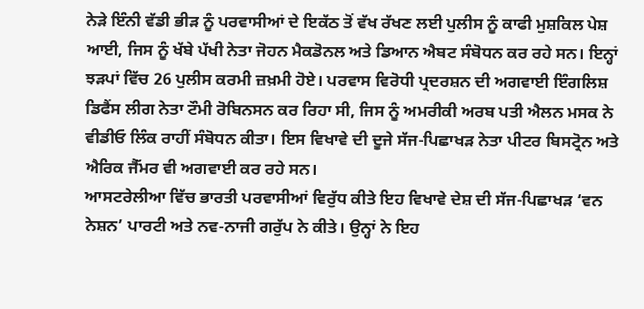ਨੇੜੇ ਇੰਨੀ ਵੱਡੀ ਭੀੜ ਨੂੰ ਪਰਵਾਸੀਆਂ ਦੇ ਇਕੱਠ ਤੋਂ ਵੱਖ ਰੱਖਣ ਲਈ ਪੁਲੀਸ ਨੂੰ ਕਾਫੀ ਮੁਸ਼ਕਿਲ ਪੇਸ਼ ਆਈ, ਜਿਸ ਨੂੰ ਖੱਬੇ ਪੱਖੀ ਨੇਤਾ ਜੋਹਨ ਮੈਕਡੋਨਲ ਅਤੇ ਡਿਆਨ ਐਬਟ ਸੰਬੋਧਨ ਕਰ ਰਹੇ ਸਨ। ਇਨ੍ਹਾਂ ਝੜਪਾਂ ਵਿੱਚ 26 ਪੁਲੀਸ ਕਰਮੀ ਜ਼ਖ਼ਮੀ ਹੋਏ। ਪਰਵਾਸ ਵਿਰੋਧੀ ਪ੍ਰਦਰਸ਼ਨ ਦੀ ਅਗਵਾਈ ਇੰਗਲਿਸ਼ ਡਿਫੈਂਸ ਲੀਗ ਨੇਤਾ ਟੌਮੀ ਰੋਬਿਨਸਨ ਕਰ ਰਿਹਾ ਸੀ, ਜਿਸ ਨੂੰ ਅਮਰੀਕੀ ਅਰਬ ਪਤੀ ਐਲਨ ਮਸਕ ਨੇ ਵੀਡੀਓ ਲਿੰਕ ਰਾਹੀਂ ਸੰਬੋਧਨ ਕੀਤਾ। ਇਸ ਵਿਖਾਵੇ ਦੀ ਦੂਜੇ ਸੱਜ-ਪਿਛਾਖੜ ਨੇਤਾ ਪੀਟਰ ਬਿਸਟ੍ਰੋਨ ਅਤੇ ਐਰਿਕ ਜੈੱਮਰ ਵੀ ਅਗਵਾਈ ਕਰ ਰਹੇ ਸਨ।
ਆਸਟਰੇਲੀਆ ਵਿੱਚ ਭਾਰਤੀ ਪਰਵਾਸੀਆਂ ਵਿਰੁੱਧ ਕੀਤੇ ਇਹ ਵਿਖਾਵੇ ਦੇਸ਼ ਦੀ ਸੱਜ-ਪਿਛਾਖੜ ‘ਵਨ ਨੇਸ਼ਨ’ ਪਾਰਟੀ ਅਤੇ ਨਵ-ਨਾਜੀ ਗਰੁੱਪ ਨੇ ਕੀਤੇ। ਉਨ੍ਹਾਂ ਨੇ ਇਹ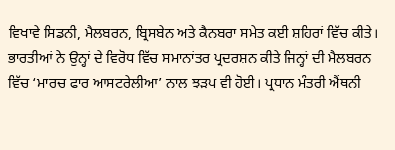ਵਿਖਾਵੇ ਸਿਡਨੀ, ਮੈਲਬਰਨ, ਬ੍ਰਿਸਬੇਨ ਅਤੇ ਕੈਨਬਰਾ ਸਮੇਤ ਕਈ ਸ਼ਹਿਰਾਂ ਵਿੱਚ ਕੀਤੇ। ਭਾਰਤੀਆਂ ਨੇ ਉਨ੍ਹਾਂ ਦੇ ਵਿਰੋਧ ਵਿੱਚ ਸਮਾਨਾਂਤਰ ਪ੍ਰਦਰਸ਼ਨ ਕੀਤੇ ਜਿਨ੍ਹਾਂ ਦੀ ਮੈਲਬਰਨ ਵਿੱਚ ‘ਮਾਰਚ ਫਾਰ ਆਸਟਰੇਲੀਆ’ ਨਾਲ ਝੜਪ ਵੀ ਹੋਈ। ਪ੍ਰਧਾਨ ਮੰਤਰੀ ਐਂਥਨੀ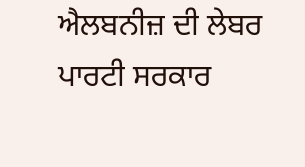ਐਲਬਨੀਜ਼ ਦੀ ਲੇਬਰ ਪਾਰਟੀ ਸਰਕਾਰ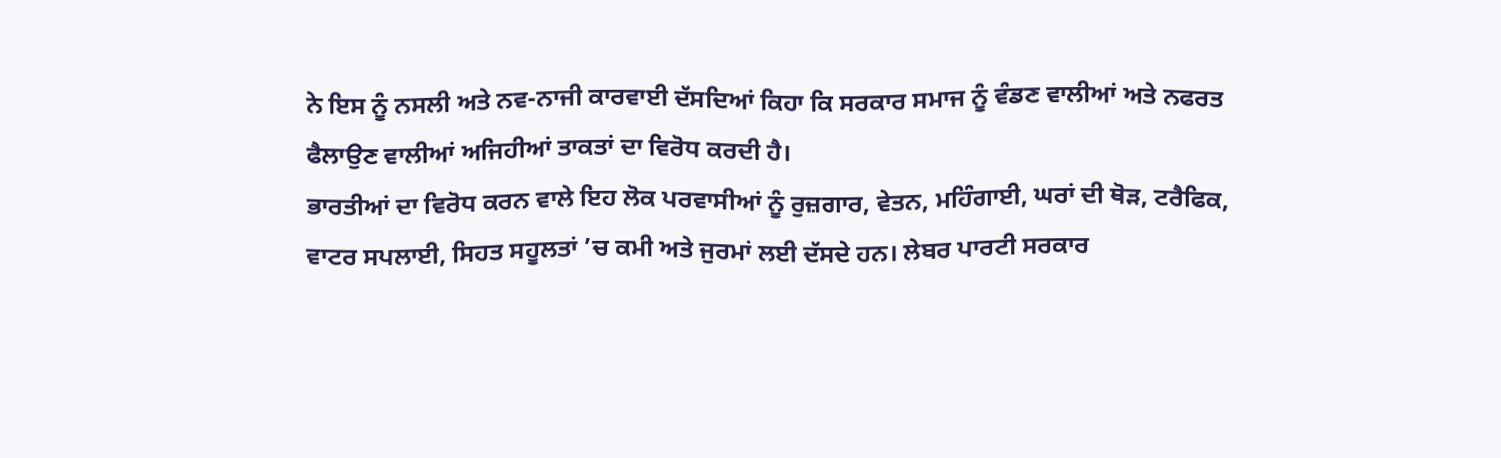ਨੇ ਇਸ ਨੂੰ ਨਸਲੀ ਅਤੇ ਨਵ-ਨਾਜੀ ਕਾਰਵਾਈ ਦੱਸਦਿਆਂ ਕਿਹਾ ਕਿ ਸਰਕਾਰ ਸਮਾਜ ਨੂੰ ਵੰਡਣ ਵਾਲੀਆਂ ਅਤੇ ਨਫਰਤ ਫੈਲਾਉਣ ਵਾਲੀਆਂ ਅਜਿਹੀਆਂ ਤਾਕਤਾਂ ਦਾ ਵਿਰੋਧ ਕਰਦੀ ਹੈ।
ਭਾਰਤੀਆਂ ਦਾ ਵਿਰੋਧ ਕਰਨ ਵਾਲੇ ਇਹ ਲੋਕ ਪਰਵਾਸੀਆਂ ਨੂੰ ਰੁਜ਼ਗਾਰ, ਵੇਤਨ, ਮਹਿੰਗਾਈ, ਘਰਾਂ ਦੀ ਥੋੜ, ਟਰੈਫਿਕ, ਵਾਟਰ ਸਪਲਾਈ, ਸਿਹਤ ਸਹੂਲਤਾਂ ’ਚ ਕਮੀ ਅਤੇ ਜੁਰਮਾਂ ਲਈ ਦੱਸਦੇ ਹਨ। ਲੇਬਰ ਪਾਰਟੀ ਸਰਕਾਰ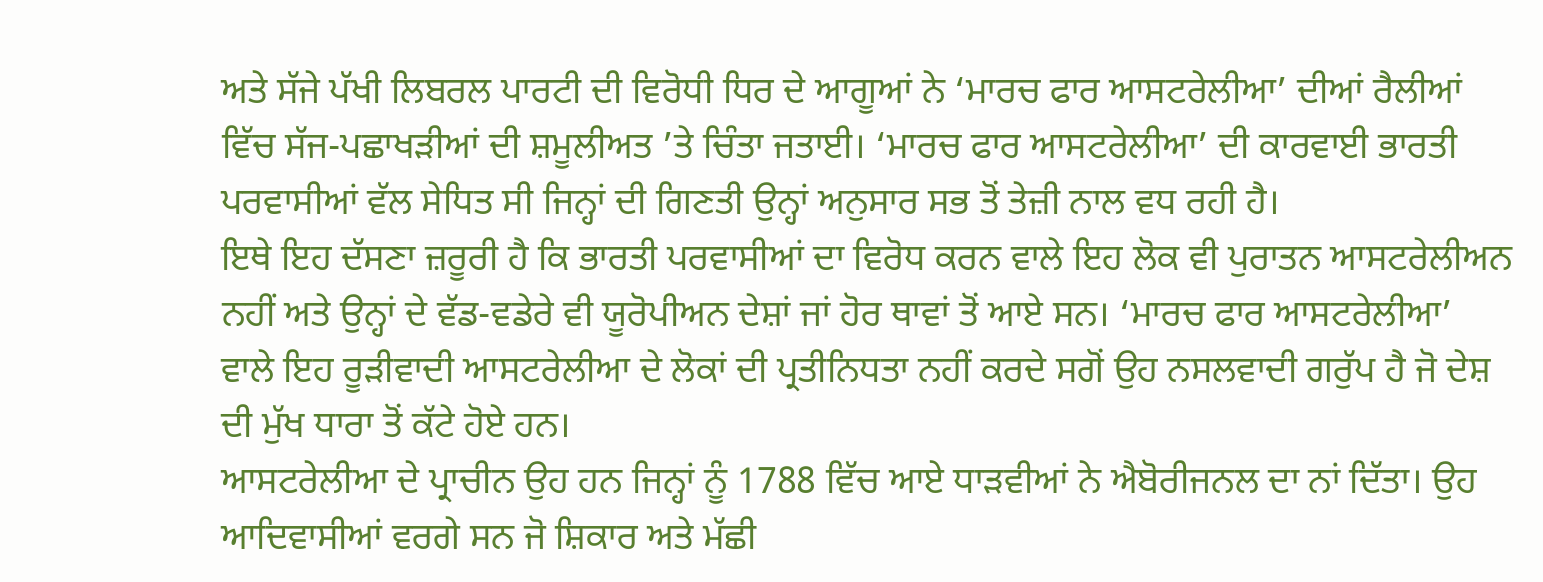ਅਤੇ ਸੱਜੇ ਪੱਖੀ ਲਿਬਰਲ ਪਾਰਟੀ ਦੀ ਵਿਰੋਧੀ ਧਿਰ ਦੇ ਆਗੂਆਂ ਨੇ ‘ਮਾਰਚ ਫਾਰ ਆਸਟਰੇਲੀਆ’ ਦੀਆਂ ਰੈਲੀਆਂ ਵਿੱਚ ਸੱਜ-ਪਛਾਖੜੀਆਂ ਦੀ ਸ਼ਮੂਲੀਅਤ ’ਤੇ ਚਿੰਤਾ ਜਤਾਈ। ‘ਮਾਰਚ ਫਾਰ ਆਸਟਰੇਲੀਆ’ ਦੀ ਕਾਰਵਾਈ ਭਾਰਤੀ ਪਰਵਾਸੀਆਂ ਵੱਲ ਸੇਧਿਤ ਸੀ ਜਿਨ੍ਹਾਂ ਦੀ ਗਿਣਤੀ ਉਨ੍ਹਾਂ ਅਨੁਸਾਰ ਸਭ ਤੋਂ ਤੇਜ਼ੀ ਨਾਲ ਵਧ ਰਹੀ ਹੈ।
ਇਥੇ ਇਹ ਦੱਸਣਾ ਜ਼ਰੂਰੀ ਹੈ ਕਿ ਭਾਰਤੀ ਪਰਵਾਸੀਆਂ ਦਾ ਵਿਰੋਧ ਕਰਨ ਵਾਲੇ ਇਹ ਲੋਕ ਵੀ ਪੁਰਾਤਨ ਆਸਟਰੇਲੀਅਨ ਨਹੀਂ ਅਤੇ ਉਨ੍ਹਾਂ ਦੇ ਵੱਡ-ਵਡੇਰੇ ਵੀ ਯੂਰੋਪੀਅਨ ਦੇਸ਼ਾਂ ਜਾਂ ਹੋਰ ਥਾਵਾਂ ਤੋਂ ਆਏ ਸਨ। ‘ਮਾਰਚ ਫਾਰ ਆਸਟਰੇਲੀਆ’ ਵਾਲੇ ਇਹ ਰੂੜੀਵਾਦੀ ਆਸਟਰੇਲੀਆ ਦੇ ਲੋਕਾਂ ਦੀ ਪ੍ਰਤੀਨਿਧਤਾ ਨਹੀਂ ਕਰਦੇ ਸਗੋਂ ਉਹ ਨਸਲਵਾਦੀ ਗਰੁੱਪ ਹੈ ਜੋ ਦੇਸ਼ ਦੀ ਮੁੱਖ ਧਾਰਾ ਤੋਂ ਕੱਟੇ ਹੋਏ ਹਨ।
ਆਸਟਰੇਲੀਆ ਦੇ ਪ੍ਰਾਚੀਨ ਉਹ ਹਨ ਜਿਨ੍ਹਾਂ ਨੂੰ 1788 ਵਿੱਚ ਆਏ ਧਾੜਵੀਆਂ ਨੇ ਐਬੋਰੀਜਨਲ ਦਾ ਨਾਂ ਦਿੱਤਾ। ਉਹ ਆਦਿਵਾਸੀਆਂ ਵਰਗੇ ਸਨ ਜੋ ਸ਼ਿਕਾਰ ਅਤੇ ਮੱਛੀ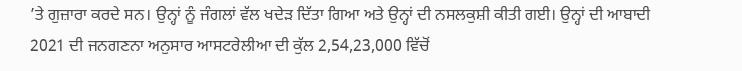’ਤੇ ਗੁਜ਼ਾਰਾ ਕਰਦੇ ਸਨ। ਉਨ੍ਹਾਂ ਨੂੰ ਜੰਗਲਾਂ ਵੱਲ ਖਦੇੜ ਦਿੱਤਾ ਗਿਆ ਅਤੇ ਉਨ੍ਹਾਂ ਦੀ ਨਸਲਕੁਸ਼ੀ ਕੀਤੀ ਗਈ। ਉਨ੍ਹਾਂ ਦੀ ਆਬਾਦੀ 2021 ਦੀ ਜਨਗਣਨਾ ਅਨੁਸਾਰ ਆਸਟਰੇਲੀਆ ਦੀ ਕੁੱਲ 2,54,23,000 ਵਿੱਚੋਂ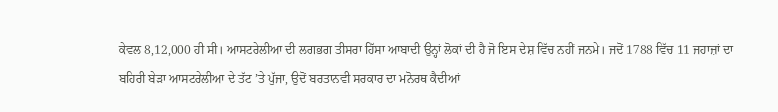ਕੇਵਲ 8,12,000 ਹੀ ਸੀ। ਆਸਟਰੇਲੀਆ ਦੀ ਲਗਭਗ ਤੀਸਰਾ ਹਿੱਸਾ ਆਬਾਦੀ ਉਨ੍ਹਾਂ ਲੋਕਾਂ ਦੀ ਹੈ ਜੋ ਇਸ ਦੇਸ਼ ਵਿੱਚ ਨਹੀਂ ਜਨਮੇ। ਜਦੋਂ 1788 ਵਿੱਚ 11 ਜਹਾਜ਼ਾਂ ਦਾ ਬਹਿਰੀ ਬੇੜਾ ਆਸਟਰੇਲੀਆ ਦੇ ਤੱਟ ’ਤੇ ਪੁੱਜਾ, ਉਦੋਂ ਬਰਤਾਨਵੀ ਸਰਕਾਰ ਦਾ ਮਨੋਰਥ ਕੈਦੀਆਂ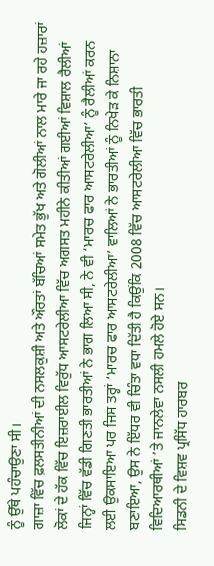ਨੂੰ ਉੱਥੇ ਪਹੰਚਾਉਣਾ ਸੀ।
ਗਾਜ਼ਾ ਵਿੱਚ ਫ਼ਲਸਤੀਨੀਆਂ ਦੀ ਨਸਲਕੁਸ਼ੀ ਅਤੇ ਔਰਤਾਂ ਬੱਚਿਆਂ ਸਮੇਤ ਭੁੱਖ ਅਤੇ ਗੋਲੀਆਂ ਨਾਲ ਮਾਰੇ ਜਾ ਰਹੇ ਹਜ਼ਾਰਾਂ ਲੋਕਾਂ ਦੇ ਹੱਕ ਵਿੱਚ ਇਜ਼ਰਾਈਲ ਵਿਰੁੱਧ ਆਸਟਰੇਲੀਆ ਵਿੱਚ ਅਗਸਤ ਮਹੀਨੇ ਕੀਤੀਆਂ ਗਈਆਂ ਵਿਸ਼ਾਲ ਰੈਲੀਆਂ ਜਿਨ੍ਹਾਂ ਵਿੱਚ ਵੱਡੀ ਗਿਣਤੀ ਭਾਰਤੀਆਂ ਨੇ ਭਾਗ ਲਿਆ ਸੀ, ਨੇ ਵੀ ‘ਮਾਰਚ ਫਾਰ ਆਸਟਰੇਲੀਆ’ ਨੂੰ ਰੈਲੀਆਂ ਕਰਨ ਲਈ ਉਕਸਾਇਆ ਪਰ ਜਿਸ ਤਰ੍ਹਾਂ ‘ਮਾਰਚ ਫਾਰ ਆਸਟਰੇਲੀਆ’ ਵਾਲਿਆਂ ਨੇ ਭਾਰਤੀਆਂ ਨੂੰ ਨਿਖੇੜ ਕੇ ਨਿਸ਼ਾਨਾ ਬਣਾਇਆ, ਉਸ ਨੇ ਇੱਧਰ ਵੀ ਚਿੰਤਾ ਵਧਾ ਦਿੱਤੀ ਹੈ ਕਿਉਂਕਿ 2008 ਵਿੱਚ ਆਸਟਰੇਲੀਆ ਵਿੱਚ ਭਾਰਤੀ ਵਿਦਿਆਰਥੀਆਂ ’ਤੇ ਜਾਨਲੇਵਾ ਨਸਲੀ ਹਮਲੇ ਹੋਏ ਸਨ।
ਸਿਡਨੀ ਦੇ ਵਿਸ਼ਵ ਪ੍ਰਸਿੱਧ ਹਾਰਬਰ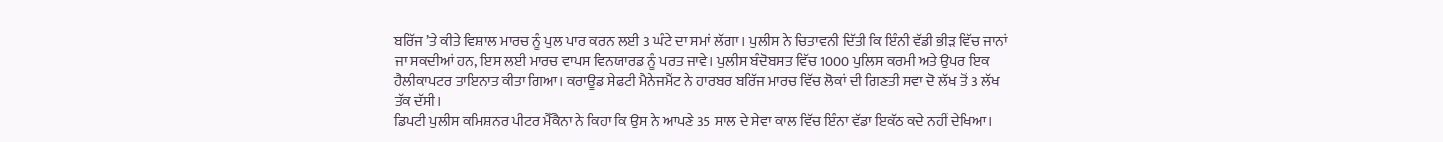ਬਰਿੱਜ ’ਤੇ ਕੀਤੇ ਵਿਸ਼ਾਲ ਮਾਰਚ ਨੂੰ ਪੁਲ ਪਾਰ ਕਰਨ ਲਈ 3 ਘੰਟੇ ਦਾ ਸਮਾਂ ਲੱਗਾ। ਪੁਲੀਸ ਨੇ ਚਿਤਾਵਨੀ ਦਿੱਤੀ ਕਿ ਇੰਨੀ ਵੱਡੀ ਭੀੜ ਵਿੱਚ ਜਾਨਾਂ ਜਾ ਸਕਦੀਆਂ ਹਨ, ਇਸ ਲਈ ਮਾਰਚ ਵਾਪਸ ਵਿਨਯਾਰਡ ਨੂੰ ਪਰਤ ਜਾਵੇ। ਪੁਲੀਸ ਬੰਦੋਬਸਤ ਵਿੱਚ 1000 ਪੁਲਿਸ ਕਰਮੀ ਅਤੇ ਉਪਰ ਇਕ ਹੈਲੀਕਾਪਟਰ ਤਾਇਨਾਤ ਕੀਤਾ ਗਿਆ। ਕਰਾਊਡ ਸੇਫਟੀ ਮੈਨੇਜਮੈਂਟ ਨੇ ਹਾਰਬਰ ਬਰਿੱਜ ਮਾਰਚ ਵਿੱਚ ਲੋਕਾਂ ਦੀ ਗਿਣਤੀ ਸਵਾ ਦੋ ਲੱਖ ਤੋਂ 3 ਲੱਖ ਤੱਕ ਦੱਸੀ।
ਡਿਪਟੀ ਪੁਲੀਸ ਕਮਿਸ਼ਨਰ ਪੀਟਰ ਮੈੱਕੈਨਾ ਨੇ ਕਿਹਾ ਕਿ ਉਸ ਨੇ ਆਪਣੇ 35 ਸਾਲ ਦੇ ਸੇਵਾ ਕਾਲ ਵਿੱਚ ਇੰਨਾ ਵੱਡਾ ਇਕੱਠ ਕਦੇ ਨਹੀਂ ਦੇਖਿਆ।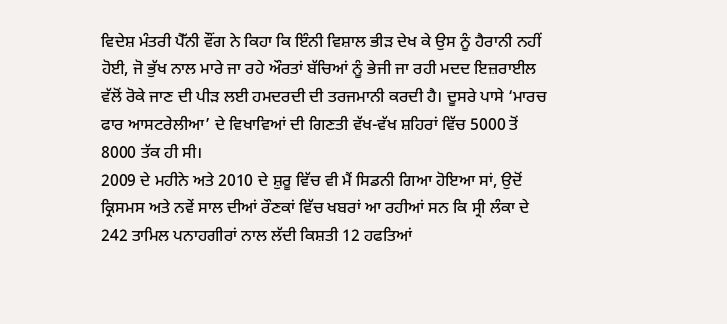ਵਿਦੇਸ਼ ਮੰਤਰੀ ਪੈੱਨੀ ਵੌਂਗ ਨੇ ਕਿਹਾ ਕਿ ਇੰਨੀ ਵਿਸ਼ਾਲ ਭੀੜ ਦੇਖ ਕੇ ਉਸ ਨੂੰ ਹੈਰਾਨੀ ਨਹੀਂ ਹੋਈ, ਜੋ ਭੁੱਖ ਨਾਲ ਮਾਰੇ ਜਾ ਰਹੇ ਔਰਤਾਂ ਬੱਚਿਆਂ ਨੂੰ ਭੇਜੀ ਜਾ ਰਹੀ ਮਦਦ ਇਜ਼ਰਾਈਲ ਵੱਲੋਂ ਰੋਕੇ ਜਾਣ ਦੀ ਪੀੜ ਲਈ ਹਮਦਰਦੀ ਦੀ ਤਰਜਮਾਨੀ ਕਰਦੀ ਹੈ। ਦੂਸਰੇ ਪਾਸੇ ‘ਮਾਰਚ ਫਾਰ ਆਸਟਰੇਲੀਆ’ ਦੇ ਵਿਖਾਵਿਆਂ ਦੀ ਗਿਣਤੀ ਵੱਖ-ਵੱਖ ਸ਼ਹਿਰਾਂ ਵਿੱਚ 5000 ਤੋਂ 8000 ਤੱਕ ਹੀ ਸੀ।
2009 ਦੇ ਮਹੀਨੇ ਅਤੇ 2010 ਦੇ ਸ਼ੁਰੂ ਵਿੱਚ ਵੀ ਮੈਂ ਸਿਡਨੀ ਗਿਆ ਹੋਇਆ ਸਾਂ, ਉਦੋਂ ਕ੍ਰਿਸਮਸ ਅਤੇ ਨਵੇਂ ਸਾਲ ਦੀਆਂ ਰੌਣਕਾਂ ਵਿੱਚ ਖਬਰਾਂ ਆ ਰਹੀਆਂ ਸਨ ਕਿ ਸ੍ਰੀ ਲੰਕਾ ਦੇ 242 ਤਾਮਿਲ ਪਨਾਹਗੀਰਾਂ ਨਾਲ ਲੱਦੀ ਕਿਸ਼ਤੀ 12 ਹਫਤਿਆਂ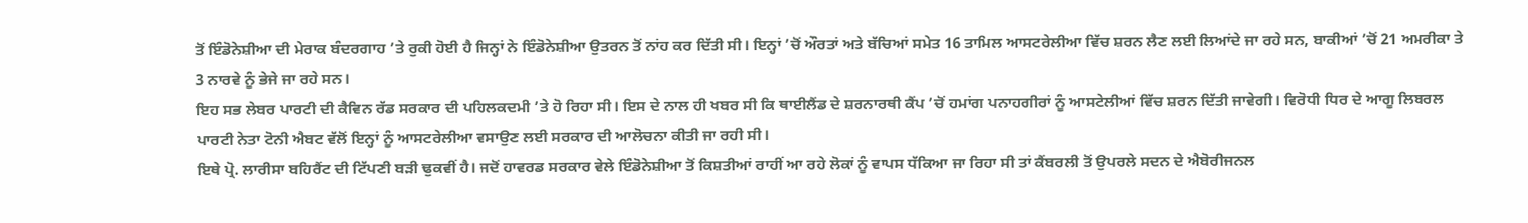ਤੋਂ ਇੰਡੋਨੇਸ਼ੀਆ ਦੀ ਮੇਰਾਕ ਬੰਦਰਗਾਹ ’ਤੇ ਰੁਕੀ ਹੋਈ ਹੈ ਜਿਨ੍ਹਾਂ ਨੇ ਇੰਡੋਨੇਸ਼ੀਆ ਉਤਰਨ ਤੋਂ ਨਾਂਹ ਕਰ ਦਿੱਤੀ ਸੀ। ਇਨ੍ਹਾਂ ’ਚੋਂ ਔਰਤਾਂ ਅਤੇ ਬੱਚਿਆਂ ਸਮੇਤ 16 ਤਾਮਿਲ ਆਸਟਰੇਲੀਆ ਵਿੱਚ ਸ਼ਰਨ ਲੈਣ ਲਈ ਲਿਆਂਦੇ ਜਾ ਰਹੇ ਸਨ, ਬਾਕੀਆਂ ’ਚੋਂ 21 ਅਮਰੀਕਾ ਤੇ 3 ਨਾਰਵੇ ਨੂੰ ਭੇਜੇ ਜਾ ਰਹੇ ਸਨ।
ਇਹ ਸਭ ਲੇਬਰ ਪਾਰਟੀ ਦੀ ਕੈਵਿਨ ਰੱਡ ਸਰਕਾਰ ਦੀ ਪਹਿਲਕਦਮੀ ’ਤੇ ਹੋ ਰਿਹਾ ਸੀ। ਇਸ ਦੇ ਨਾਲ ਹੀ ਖਬਰ ਸੀ ਕਿ ਥਾਈਲੈਂਡ ਦੇ ਸ਼ਰਨਾਰਥੀ ਕੈਂਪ ’ਚੋਂ ਹਮਾਂਗ ਪਨਾਹਗੀਰਾਂ ਨੂੰ ਆਸਟੇਲੀਆਂ ਵਿੱਚ ਸ਼ਰਨ ਦਿੱਤੀ ਜਾਵੇਗੀ। ਵਿਰੋਧੀ ਧਿਰ ਦੇ ਆਗੂ ਲਿਬਰਲ ਪਾਰਟੀ ਨੇਤਾ ਟੋਨੀ ਐਬਟ ਵੱਲੋਂ ਇਨ੍ਹਾਂ ਨੂੰ ਆਸਟਰੇਲੀਆ ਵਸਾਉਣ ਲਈ ਸਰਕਾਰ ਦੀ ਆਲੋਚਨਾ ਕੀਤੀ ਜਾ ਰਹੀ ਸੀ।
ਇਥੇ ਪ੍ਰੋ. ਲਾਰੀਸਾ ਬਹਿਰੈਂਟ ਦੀ ਟਿੱਪਣੀ ਬੜੀ ਢੁਕਵੀਂ ਹੈ। ਜਦੋਂ ਹਾਵਰਡ ਸਰਕਾਰ ਵੇਲੇ ਇੰਡੋਨੇਸ਼ੀਆ ਤੋਂ ਕਿਸ਼ਤੀਆਂ ਰਾਹੀਂ ਆ ਰਹੇ ਲੋਕਾਂ ਨੂੰ ਵਾਪਸ ਧੱਕਿਆ ਜਾ ਰਿਹਾ ਸੀ ਤਾਂ ਕੈਂਬਰਲੀ ਤੋਂ ਉਪਰਲੇ ਸਦਨ ਦੇ ਐਬੋਰੀਜਨਲ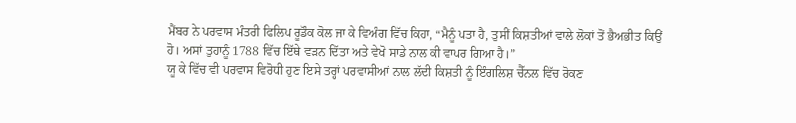ਮੈਂਬਰ ਨੇ ਪਰਵਾਸ ਮੰਤਰੀ ਫਿਲਿਪ ਰੂਡੌਕ ਕੋਲ ਜਾ ਕੇ ਵਿਅੰਗ ਵਿੱਚ ਕਿਹਾ, “ਮੈਨੂੰ ਪਤਾ ਹੈ, ਤੁਸੀਂ ਕਿਸ਼ਤੀਆਂ ਵਾਲੇ ਲੋਕਾਂ ਤੋਂ ਭੈਅਭੀਤ ਕਿਉਂ ਹੋ। ਅਸਾਂ ਤੁਹਾਨੂੰ 1788 ਵਿੱਚ ਇੱਥੇ ਵੜਨ ਦਿੱਤਾ ਅਤੇ ਵੇਖੋ ਸਾਡੇ ਨਾਲ ਕੀ ਵਾਪਰ ਗਿਆ ਹੈ।”
ਯੂ ਕੇ ਵਿੱਚ ਵੀ ਪਰਵਾਸ ਵਿਰੋਧੀ ਹੁਣ ਇਸੇ ਤਰ੍ਹਾਂ ਪਰਵਾਸੀਆਂ ਨਾਲ ਲੱਦੀ ਕਿਸ਼ਤੀ ਨੂੰ ਇੰਗਲਿਸ਼ ਚੈੱਨਲ ਵਿੱਚ ਰੋਕਣ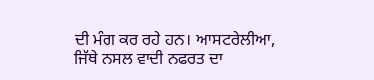ਦੀ ਮੰਗ ਕਰ ਰਹੇ ਹਨ। ਆਸਟਰੇਲੀਆ, ਜਿੱਥੇ ਨਸਲ ਵਾਦੀ ਨਫਰਤ ਦਾ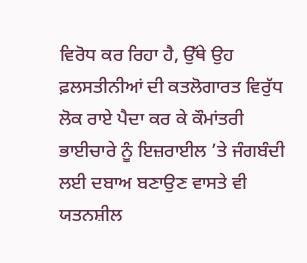ਵਿਰੋਧ ਕਰ ਰਿਹਾ ਹੈ, ਉੱਥੇ ਉਹ ਫ਼ਲਸਤੀਨੀਆਂ ਦੀ ਕਤਲੋਗਾਰਤ ਵਿਰੁੱਧ ਲੋਕ ਰਾਏ ਪੈਦਾ ਕਰ ਕੇ ਕੌਮਾਂਤਰੀ ਭਾਈਚਾਰੇ ਨੂੰ ਇਜ਼ਰਾਈਲ ’ਤੇ ਜੰਗਬੰਦੀ ਲਈ ਦਬਾਅ ਬਣਾਉਣ ਵਾਸਤੇ ਵੀ ਯਤਨਸ਼ੀਲ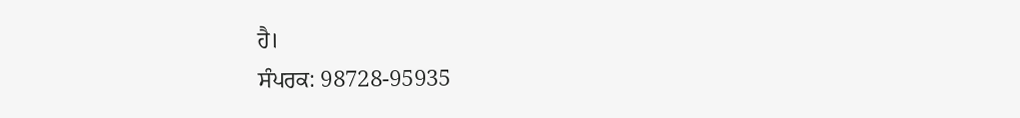ਹੈ।
ਸੰਪਰਕ: 98728-95935